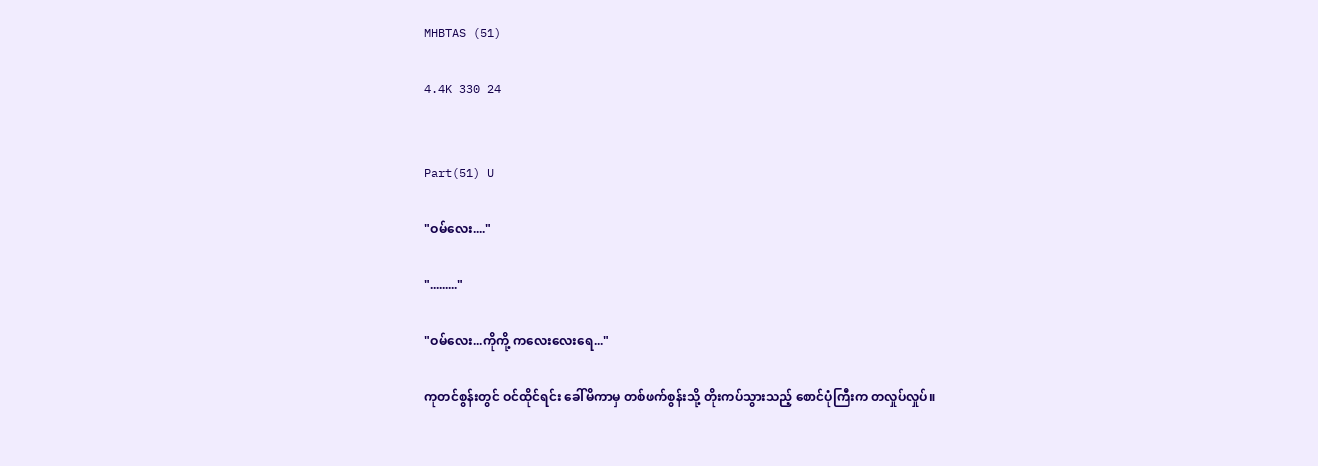MHBTAS (51)

4.4K 330 24


Part(51) U

"ဝမ်လေး...."

"........."

"ဝမ်လေး...ကိုကို့ ကလေးလေးရေ..."

ကုတင်စွန်းတွင် ဝင်ထိုင်ရင်း ခေါ်မိကာမှ တစ်ဖက်စွန်းသို့ တိုးကပ်သွားသည့် စောင်ပုံကြီးက တလှုပ်လှုပ်။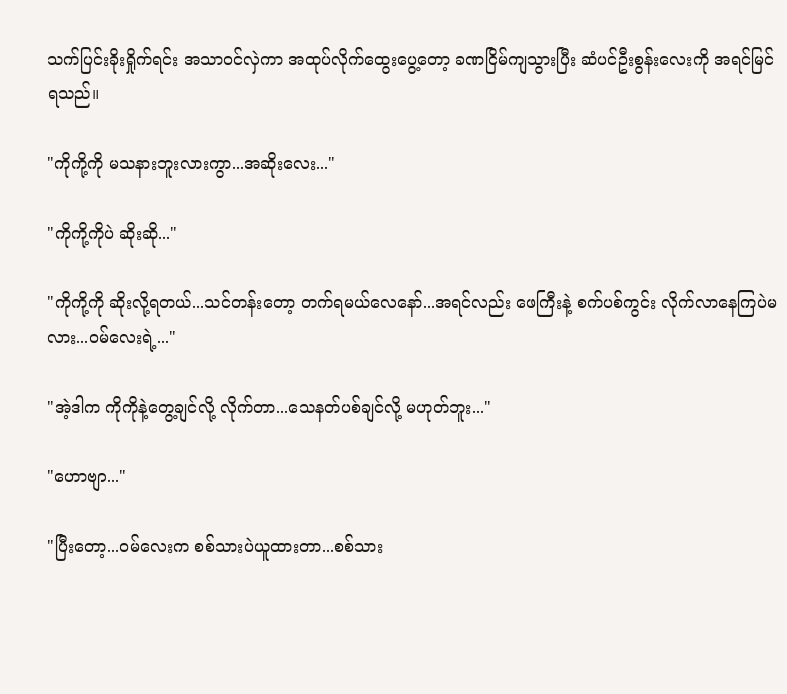သက်ပြင်းခိုးရှိုက်ရင်း အသာဝင်လှဲကာ အထုပ်လိုက်ထွေးပွေ့တော့ ခဏငြိမ်ကျသွားပြီး ဆံပင်ဦးစွန်းလေးကို အရင်မြင်ရသည်။

"ကိုကို့ကို မသနားဘူးလားကွာ...အဆိုးလေး..."

"ကိုကို့ကိုပဲ ဆိုးဆို..."

"ကိုကို့ကို ဆိုးလို့ရတယ်...သင်တန်းတော့ တက်ရမယ်လေနော်...အရင်လည်း ဖေကြီးနဲ့ စက်ပစ်ကွင်း လိုက်လာနေကြပဲမလား...ဝမ်လေးရဲ့..."

"အဲ့ဒါက ကိုကိုနဲ့တွေ့ချင်လို့ လိုက်တာ...သေနတ်ပစ်ချင်လို့ မဟုတ်ဘူး..."

"ဟောဗျာ..."

"ပြီးတော့...ဝမ်လေးက စစ်သားပဲယူထားတာ...စစ်သား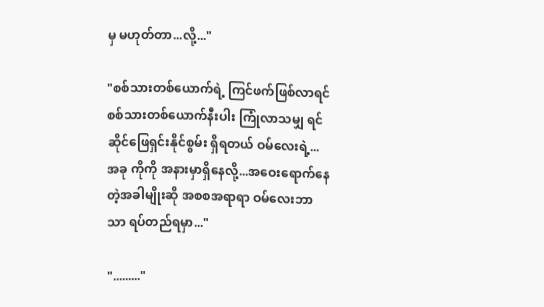မှ မဟုတ်တာ...လို့..."

"စစ်သားတစ်ယောက်ရဲ့ ကြင်ဖက်ဖြစ်လာရင် စစ်သားတစ်ယောက်နီးပါး ကြုံလာသမျှ ရင်ဆိုင်ဖြေရှင်းနိုင်စွမ်း ရှိရတယ် ဝမ်လေးရဲ့...အခု ကိုကို အနားမှာရှိနေလို့...အဝေးရောက်နေတဲ့အခါမျိုးဆို အစစအရာရာ ဝမ်လေးဘာသာ ရပ်တည်ရမှာ..."

"........."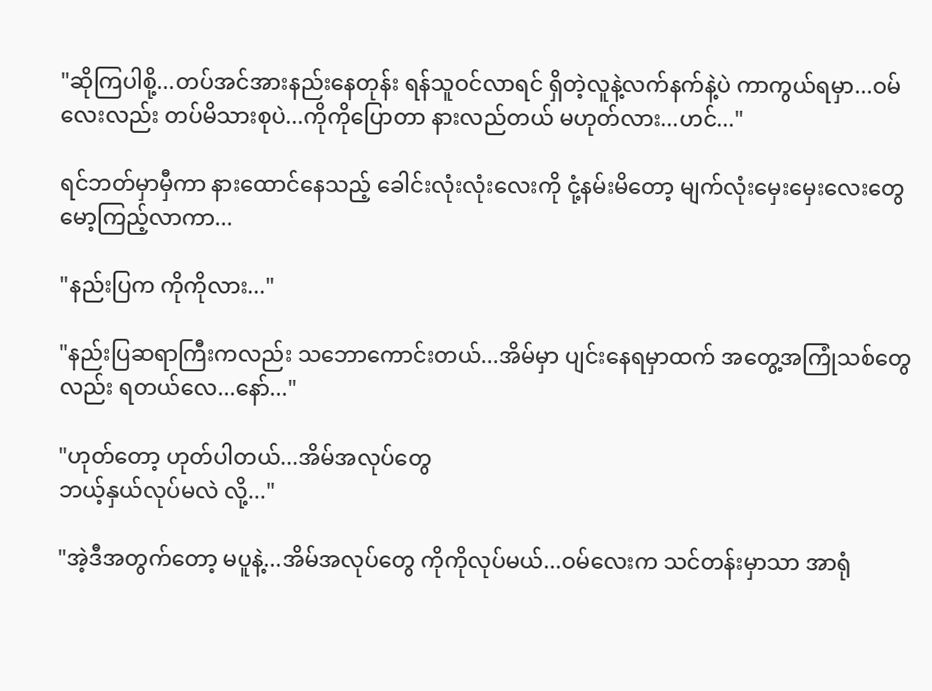"ဆိုကြပါစို့...တပ်အင်အားနည်းနေတုန်း ရန်သူဝင်လာရင် ရှိတဲ့လူနဲ့လက်နက်နဲ့ပဲ ကာကွယ်ရမှာ...ဝမ်လေးလည်း တပ်မိသားစုပဲ...ကိုကိုပြောတာ နားလည်တယ် မဟုတ်လား...ဟင်..."

ရင်ဘတ်မှာမှီကာ နားထောင်နေသည့် ခေါင်းလုံးလုံးလေးကို ငုံ့နမ်းမိတော့ မျက်လုံးမှေးမှေးလေးတွေ မော့ကြည့်လာကာ...

"နည်းပြက ကိုကိုလား..."

"နည်းပြဆရာကြီးကလည်း သဘောကောင်းတယ်...အိမ်မှာ ပျင်းနေရမှာထက် အတွေ့အကြုံသစ်တွေလည်း ရတယ်လေ...နော်..."

"ဟုတ်တော့ ဟုတ်ပါတယ်...အိမ်အလုပ်တွေ
ဘယ့်နှယ်လုပ်မလဲ လို့..."

"အဲ့ဒီအတွက်တော့ မပူနဲ့...အိမ်အလုပ်တွေ ကိုကိုလုပ်မယ်...ဝမ်လေးက သင်တန်းမှာသာ အာရုံ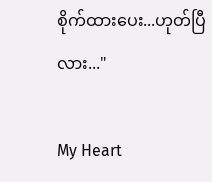စိုက်ထားပေး...ဟုတ်ပြီလား..."

My Heart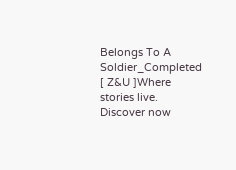Belongs To A Soldier_Completed [ Z&U ]Where stories live. Discover now